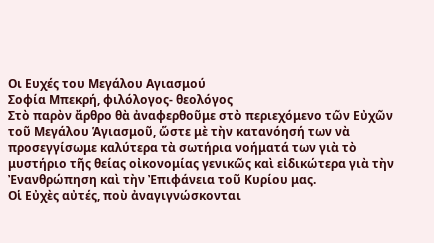Οι Ευχές του Μεγάλου Αγιασμού
Σοφία Μπεκρή, φιλόλογος- θεολόγος
Στὸ παρὸν ἄρθρο θὰ ἀναφερθοῦμε στὸ περιεχόμενο τῶν Εὐχῶν τοῦ Μεγάλου Ἁγιασμοῦ, ὥστε μὲ τὴν κατανόησή των νὰ προσεγγίσωμε καλύτερα τὰ σωτήρια νοήματά των γιὰ τὸ μυστήριο τῆς θείας οἰκονομίας γενικῶς καὶ εἰδικώτερα γιὰ τὴν Ἐνανθρώπηση καὶ τὴν Ἐπιφάνεια τοῦ Κυρίου μας.
Οἱ Εὐχὲς αὐτές, ποὺ ἀναγιγνώσκονται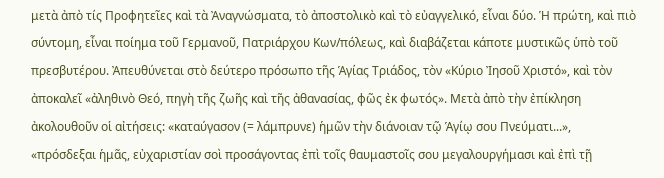μετὰ ἀπὸ τίς Προφητεῖες καὶ τὰ Ἀναγνώσματα, τὸ ἀποστολικὸ καὶ τὸ εὐαγγελικό, εἶναι δύο. Ἡ πρώτη, καὶ πιὸ σύντομη, εἶναι ποίημα τοῦ Γερμανοῦ, Πατριάρχου Κων/πόλεως, καὶ διαβάζεται κάποτε μυστικῶς ὑπὸ τοῦ πρεσβυτέρου. Ἀπευθύνεται στὸ δεύτερο πρόσωπο τῆς Ἁγίας Τριάδος, τὸν «Κύριο Ἰησοῦ Χριστό», καὶ τὸν ἀποκαλεῖ «ἀληθινὸ Θεό, πηγὴ τῆς ζωῆς καὶ τῆς ἀθανασίας, φῶς ἐκ φωτός». Μετὰ ἀπὸ τὴν ἐπίκληση ἀκολουθοῦν οἱ αἰτήσεις: «καταύγασον (= λάμπρυνε) ἡμῶν τὴν διάνοιαν τῷ Ἁγίῳ σου Πνεύματι...», «πρόσδεξαι ἡμᾶς, εὐχαριστίαν σοὶ προσάγοντας ἐπὶ τοῖς θαυμαστοῖς σου μεγαλουργήμασι καὶ ἐπὶ τῇ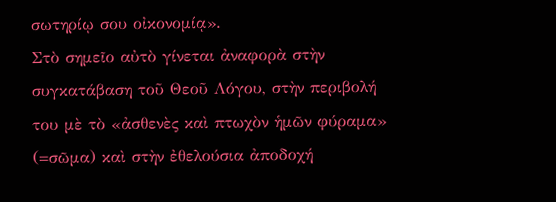σωτηρίῳ σου οἰκονομίᾳ».
Στὸ σημεῖο αὐτὸ γίνεται ἀναφορὰ στὴν συγκατάβαση τοῦ Θεοῦ Λόγου, στὴν περιβολή του μὲ τὸ «ἀσθενὲς καὶ πτωχὸν ἡμῶν φύραμα» (=σῶμα) καὶ στὴν ἐθελούσια ἀποδοχή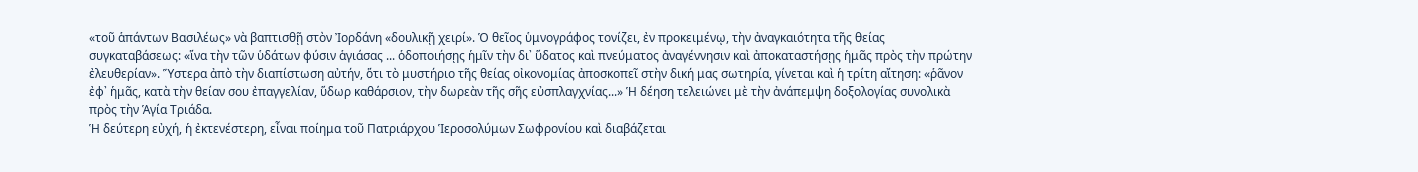«τοῦ ἁπάντων Βασιλέως» νὰ βαπτισθῇ στὸν Ἰορδάνη «δουλικῇ χειρί». Ὁ θεῖος ὑμνογράφος τονίζει, ἐν προκειμένῳ, τὴν ἀναγκαιότητα τῆς θείας συγκαταβάσεως: «ἵνα τὴν τῶν ὑδάτων φύσιν ἁγιάσας ... ὁδοποιήσῃς ἡμῖν τὴν δι᾿ ὕδατος καὶ πνεύματος ἀναγέννησιν καὶ ἀποκαταστήσῃς ἡμᾶς πρὸς τὴν πρώτην ἐλευθερίαν». Ὕστερα ἀπὸ τὴν διαπίστωση αὐτήν, ὅτι τὸ μυστήριο τῆς θείας οἰκονομίας ἀποσκοπεῖ στὴν δική μας σωτηρία, γίνεται καὶ ἡ τρίτη αἴτηση: «ῥᾶνον ἐφ᾿ ἡμᾶς, κατὰ τὴν θείαν σου ἐπαγγελίαν, ὕδωρ καθάρσιον, τὴν δωρεὰν τῆς σῆς εὐσπλαγχνίας...» Ἡ δέηση τελειώνει μὲ τὴν ἀνάπεμψη δοξολογίας συνολικὰ πρὸς τὴν Ἁγία Τριάδα.
Ἡ δεύτερη εὐχή, ἡ ἐκτενέστερη, εἶναι ποίημα τοῦ Πατριάρχου Ἱεροσολύμων Σωφρονίου καὶ διαβάζεται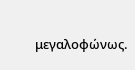μεγαλοφώνως.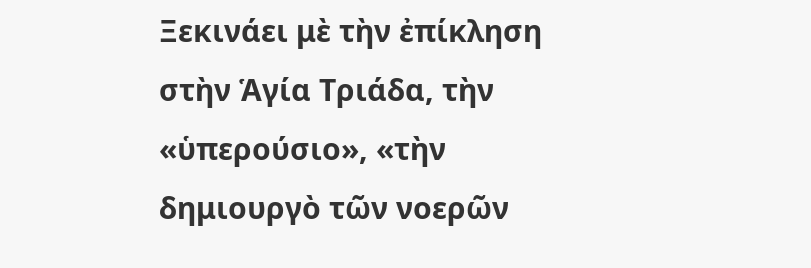Ξεκινάει μὲ τὴν ἐπίκληση στὴν Ἁγία Τριάδα, τὴν «ὑπερούσιο», «τὴν δημιουργὸ τῶν νοερῶν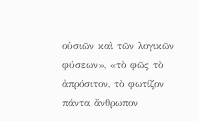οὐσιῶν καὶ τῶν λογικῶν φύσεων», «τὸ φῶς τὸ ἀπρόσιτον, τὸ φωτίζον πάντα ἄνθρωπον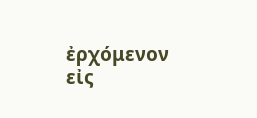ἐρχόμενον εἰς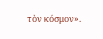τὸν κόσμον».